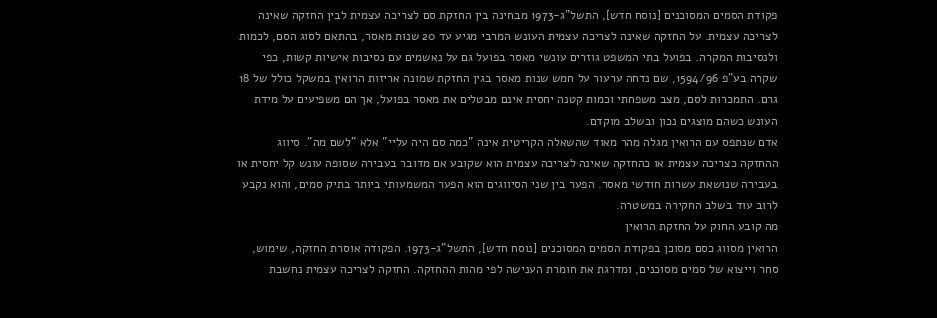פקודת הסמים המסוכנים [נוסח חדש], התשל"ג-1973 מבחינה בין החזקת סם לצריכה עצמית לבין החזקה שאינה לצריכה עצמית. על החזקה שאינה לצריכה עצמית העונש המרבי מגיע עד 20 שנות מאסר, בהתאם לסוג הסם, לכמות ולנסיבות המקרה. בפועל בתי המשפט גוזרים עונשי מאסר בפועל גם על נאשמים עם נסיבות אישיות קשות, כפי שקרה בע"פ 1594/96, שם נדחה ערעור על חמש שנות מאסר בגין החזקת שמונה אריזות הרואין במשקל כולל של 18 גרם. התמכרות לסם, מצב משפחתי וכמות קטנה יחסית אינם מבטלים את מאסר בפועל, אך הם משפיעים על מידת העונש כשהם מוצגים נכון ובשלב מוקדם.
אדם שנתפס עם הרואין מגלה מהר מאוד שהשאלה הקריטית אינה "כמה סם היה עליי" אלא "לשם מה". סיווג ההחזקה כצריכה עצמית או כהחזקה שאינה לצריכה עצמית הוא שקובע אם מדובר בעבירה שסופה עונש קל יחסית או בעבירה שנושאת עשרות חודשי מאסר. הפער בין שני הסיווגים הוא הפער המשמעותי ביותר בתיק סמים, והוא נקבע לרוב עוד בשלב החקירה במשטרה.
מה קובע החוק על החזקת הרואין
הרואין מסווג כסם מסוכן בפקודת הסמים המסוכנים [נוסח חדש], התשל"ג-1973. הפקודה אוסרת החזקה, שימוש, סחר וייצוא של סמים מסוכנים, ומדרגת את חומרת הענישה לפי מהות ההחזקה. החזקה לצריכה עצמית נחשבת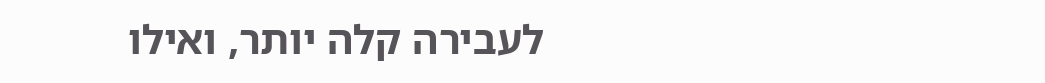לעבירה קלה יותר, ואילו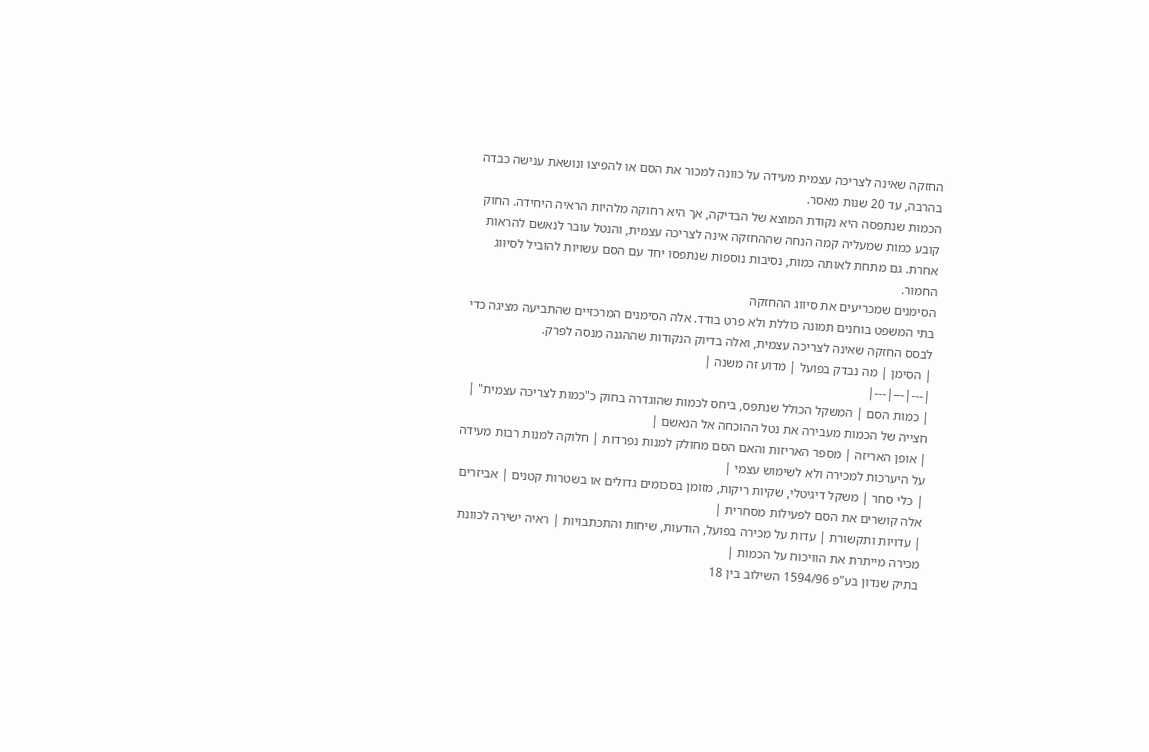החזקה שאינה לצריכה עצמית מעידה על כוונה למכור את הסם או להפיצו ונושאת ענישה כבדה בהרבה, עד 20 שנות מאסר.
הכמות שנתפסה היא נקודת המוצא של הבדיקה, אך היא רחוקה מלהיות הראיה היחידה. החוק קובע כמות שמעליה קמה הנחה שההחזקה אינה לצריכה עצמית, והנטל עובר לנאשם להראות אחרת. גם מתחת לאותה כמות, נסיבות נוספות שנתפסו יחד עם הסם עשויות להוביל לסיווג החמור.
הסימנים שמכריעים את סיווג ההחזקה
בתי המשפט בוחנים תמונה כוללת ולא פרט בודד. אלה הסימנים המרכזיים שהתביעה מציגה כדי לבסס החזקה שאינה לצריכה עצמית, ואלה בדיוק הנקודות שההגנה מנסה לפרק.
| הסימן | מה נבדק בפועל | מדוע זה משנה |
|---|---|---|
| כמות הסם | המשקל הכולל שנתפס, ביחס לכמות שהוגדרה בחוק כ"כמות לצריכה עצמית" | חצייה של הכמות מעבירה את נטל ההוכחה אל הנאשם |
| אופן האריזה | מספר האריזות והאם הסם מחולק למנות נפרדות | חלוקה למנות רבות מעידה על היערכות למכירה ולא לשימוש עצמי |
| כלי סחר | משקל דיגיטלי, שקיות ריקות, מזומן בסכומים גדולים או בשטרות קטנים | אביזרים אלה קושרים את הסם לפעילות מסחרית |
| עדויות ותקשורת | עדות על מכירה בפועל, הודעות, שיחות והתכתבויות | ראיה ישירה לכוונת מכירה מייתרת את הוויכוח על הכמות |
בתיק שנדון בע"פ 1594/96 השילוב בין 18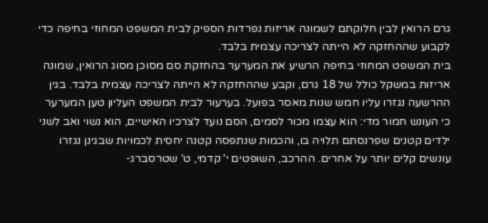גרם הרואין לבין חלוקתם לשמונה אריזות נפרדות הספיק לבית המשפט המחוזי בחיפה כדי לקבוע שההחזקה לא הייתה לצריכה עצמית בלבד.
בית המשפט המחוזי בחיפה הרשיע את המערער בהחזקת סם מסוכן מסוג הרואין, שמונה אריזות במשקל כולל של 18 גרם, וקבע שההחזקה לא הייתה לצריכה עצמית בלבד. בגין ההרשעה נגזרו עליו חמש שנות מאסר בפועל. בערעור לבית המשפט העליון טען המערער כי העונש חמור מדי: הוא עצמו מכור לסמים, הסם נועד לצרכיו האישיים, הוא נשוי ואב לשני ילדים קטנים שפרנסתם תלויה בו, והכמות שנתפסה קטנה יחסית לכמויות שבגינן נגזרו עונשים קלים יותר על אחרים. ההרכב, השופטים י' קדמי, ט' שטרסברג-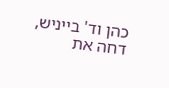כהן וד' בייניש, דחה את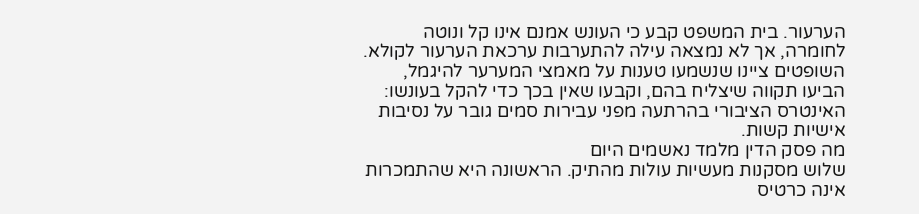הערעור. בית המשפט קבע כי העונש אמנם אינו קל ונוטה לחומרה, אך לא נמצאה עילה להתערבות ערכאת הערעור לקולא. השופטים ציינו שנשמעו טענות על מאמצי המערער להיגמל, הביעו תקווה שיצליח בהם, וקבעו שאין בכך כדי להקל בעונשו: האינטרס הציבורי בהרתעה מפני עבירות סמים גובר על נסיבות אישיות קשות.
מה פסק הדין מלמד נאשמים היום
שלוש מסקנות מעשיות עולות מהתיק. הראשונה היא שהתמכרות אינה כרטיס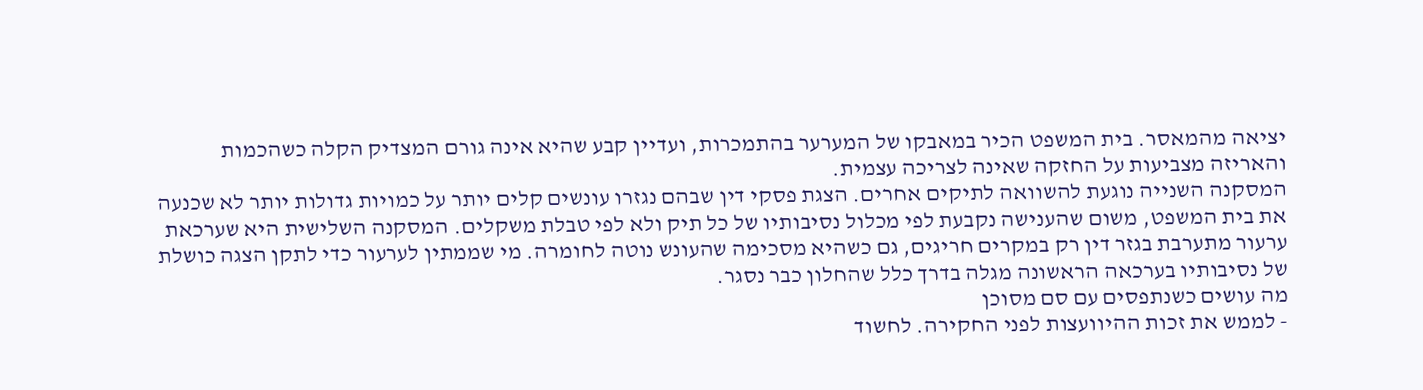יציאה מהמאסר. בית המשפט הכיר במאבקו של המערער בהתמכרות, ועדיין קבע שהיא אינה גורם המצדיק הקלה כשהכמות והאריזה מצביעות על החזקה שאינה לצריכה עצמית.
המסקנה השנייה נוגעת להשוואה לתיקים אחרים. הצגת פסקי דין שבהם נגזרו עונשים קלים יותר על כמויות גדולות יותר לא שכנעה את בית המשפט, משום שהענישה נקבעת לפי מכלול נסיבותיו של כל תיק ולא לפי טבלת משקלים. המסקנה השלישית היא שערכאת ערעור מתערבת בגזר דין רק במקרים חריגים, גם כשהיא מסכימה שהעונש נוטה לחומרה. מי שממתין לערעור כדי לתקן הצגה כושלת של נסיבותיו בערכאה הראשונה מגלה בדרך כלל שהחלון כבר נסגר.
מה עושים כשנתפסים עם סם מסוכן
- לממש את זכות ההיוועצות לפני החקירה. לחשוד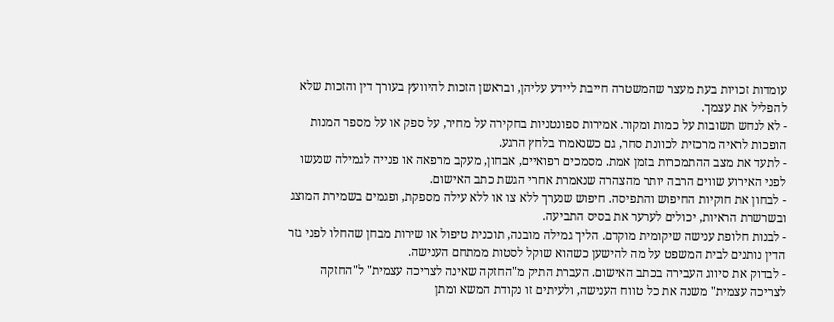עומדות זכויות בעת מעצר שהמשטרה חייבת ליידע עליהן, ובראשן הזכות להיוועץ בעורך דין והזכות שלא להפליל את עצמך.
- לא לנחש תשובות על כמות ומקור. אמירות ספונטניות בחקירה על מחיר, על ספק או על מספר המנות הופכות לראיה מרכזית לכוונת סחר, גם כשנאמרו בלחץ הרגע.
- לתעד את מצב ההתמכרות בזמן אמת. מסמכים רפואיים, אבחון, מעקב מרפאה או פנייה לגמילה שנעשו לפני האירוע שווים הרבה יותר מהצהרה שנאמרת אחרי הגשת כתב האישום.
- לבחון את חוקיות החיפוש והתפיסה. חיפוש שנערך ללא צו או ללא עילה מספקת, ופגמים בשמירת המוצג ובשרשרת הראיות, יכולים לערער את בסיס התביעה.
- לבנות חלופת ענישה שיקומית מוקדם. הליך גמילה מובנה, תוכנית טיפול או שירות מבחן שהחלו לפני גזר הדין נותנים לבית המשפט על מה להישען כשהוא שוקל לסטות ממתחם הענישה.
- לבדוק את סיווג העבירה בכתב האישום. העברת התיק מ"החזקה שאינה לצריכה עצמית" ל"החזקה לצריכה עצמית" משנה את כל טווח הענישה, ולעיתים זו נקודת המשא ומתן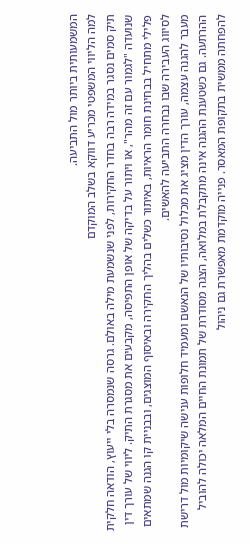המשמעותית ביותר מול התביעה.
למה הליווי המשפטי מכריע דווקא בשלב המוקדם
תיק סמים נסגר במידה רבה בחדר החקירות, לפני שנשמעת מילה באולם. גרסה שנמסרה בלי ייעוץ, הודאה חלקית שנועדה "לגמור עם זה מהר", או ויתור על בדיקה של אופן התפיסה, מקבעים את מסגרת התיק. ליווי של עורך דין פלילי מתחיל בבחינת חומר הראיות, באיתור כשלים בהליך החקירה ובאיסוף המוצגים, ובבניית קו הגנה שמתאים לסיווג העבירה שבו נבחרה התביעה להאשים.
מעבר להגנה עצמה, עורך הדין מציג את מכלול נסיבותיו של הנאשם ומעמיד חלופות ענישה שיקומיות מול דרישת ההרתעה. גם כשטענת ההגנה אינה מתקבלת במלואה, הצגה מסודרת של תמונת החיים המלאה יכולה להוביל להפחתה ממשית בתקופת המאסר. פנייה מוקדמת מאפשרת גם ניהול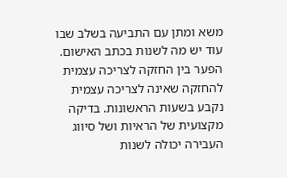משא ומתן עם התביעה בשלב שבו עוד יש מה לשנות בכתב האישום.
הפער בין החזקה לצריכה עצמית להחזקה שאינה לצריכה עצמית נקבע בשעות הראשונות. בדיקה מקצועית של הראיות ושל סיווג העבירה יכולה לשנות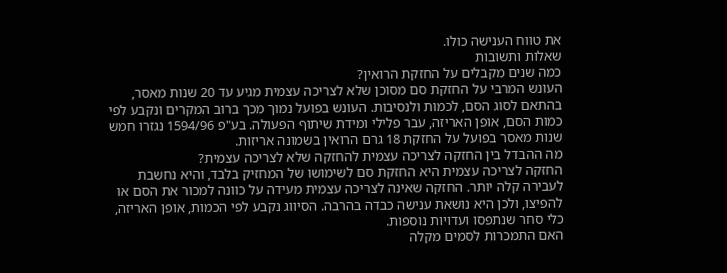את טווח הענישה כולו.
שאלות ותשובות
כמה שנים מקבלים על החזקת הרואין?
העונש המרבי על החזקת סם מסוכן שלא לצריכה עצמית מגיע עד 20 שנות מאסר, בהתאם לסוג הסם, לכמות ולנסיבות. העונש בפועל נמוך מכך ברוב המקרים ונקבע לפי כמות הסם, אופן האריזה, עבר פלילי ומידת שיתוף הפעולה. בע"פ 1594/96 נגזרו חמש שנות מאסר בפועל על החזקת 18 גרם הרואין בשמונה אריזות.
מה ההבדל בין החזקה לצריכה עצמית להחזקה שלא לצריכה עצמית?
החזקה לצריכה עצמית היא החזקת סם לשימושו של המחזיק בלבד, והיא נחשבת לעבירה קלה יותר. החזקה שאינה לצריכה עצמית מעידה על כוונה למכור את הסם או להפיצו, ולכן היא נושאת ענישה כבדה בהרבה. הסיווג נקבע לפי הכמות, אופן האריזה, כלי סחר שנתפסו ועדויות נוספות.
האם התמכרות לסמים מקלה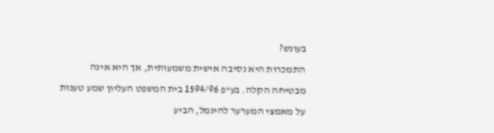בעונש?
התמכרות היא נסיבה אישית משמעותית, אך היא אינה מבטיחה הקלה. בע"פ 1594/96 בית המשפט העליון שמע טענות על מאמצי המערער להיגמל, הביע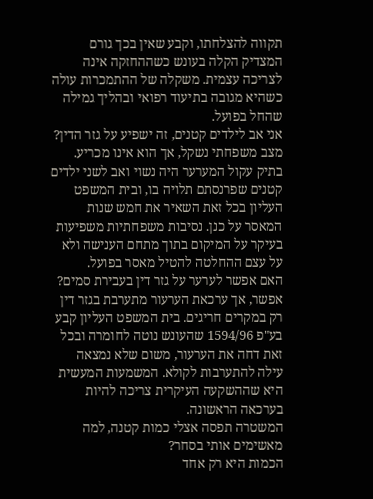תקווה להצלחתו, וקבע שאין בכך גורם המצדיק הקלה בעונש כשההחזקה אינה לצריכה עצמית. משקלה של ההתמכרות עולה כשהיא מגובה בתיעוד רפואי ובהליך גמילה שהחל בפועל.
אני אב לילדים קטנים, זה ישפיע על גזר הדין?
מצב משפחתי נשקל, אך הוא אינו מכריע. בתיק עקול המערער היה נשוי ואב לשני ילדים קטנים שפרנסתם תלויה בו, ובית המשפט העליון בכל זאת השאיר את חמש שנות המאסר על כנן. נסיבות משפחתיות משפיעות בעיקר על המיקום בתוך מתחם הענישה ולא על עצם ההחלטה להטיל מאסר בפועל.
האם אפשר לערער על גזר דין בעבירת סמים?
אפשר, אך ערכאת הערעור מתערבת בגזר דין רק במקרים חריגים. בית המשפט העליון קבע בע"פ 1594/96 שהעונש נוטה לחומרה ובכל זאת דחה את הערעור, משום שלא נמצאה עילה להתערבות לקולא. המשמעות המעשית היא שההשקעה העיקרית צריכה להיות בערכאה הראשונה.
המשטרה תפסה אצלי כמות קטנה, למה מאשימים אותי בסחר?
הכמות היא רק אחד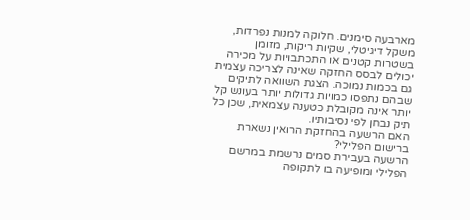מארבעה סימנים. חלוקה למנות נפרדות, משקל דיגיטלי, שקיות ריקות, מזומן בשטרות קטנים או התכתבויות על מכירה יכולים לבסס החזקה שאינה לצריכה עצמית גם בכמות נמוכה. הצגת השוואה לתיקים שבהם נתפסו כמויות גדולות יותר בעונש קל יותר אינה מקובלת כטענה עצמאית, שכן כל תיק נבחן לפי נסיבותיו.
האם הרשעה בהחזקת הרואין נשארת ברישום הפלילי?
הרשעה בעבירת סמים נרשמת במרשם הפלילי ומופיעה בו לתקופה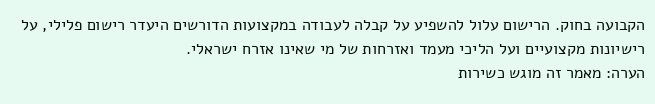הקבועה בחוק. הרישום עלול להשפיע על קבלה לעבודה במקצועות הדורשים היעדר רישום פלילי, על רישיונות מקצועיים ועל הליכי מעמד ואזרחות של מי שאינו אזרח ישראלי.
הערה: מאמר זה מוגש כשירות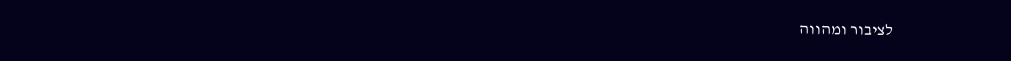לציבור ומהווה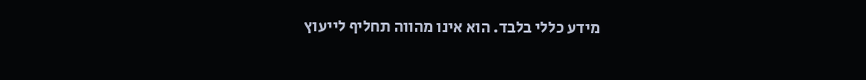מידע כללי בלבד. הוא אינו מהווה תחליף לייעוץ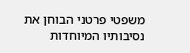משפטי פרטני הבוחן את נסיבותיו המיוחדות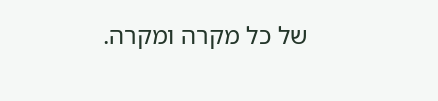של כל מקרה ומקרה.